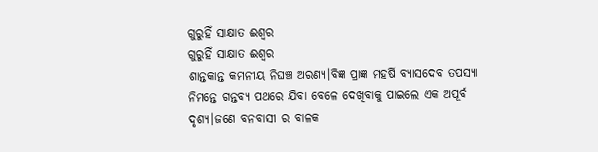ଗୁରୁହିଁ ସାକ୍ଷାତ ଈଶ୍ବର
ଗୁରୁହିଁ ସାକ୍ଷାତ ଈଶ୍ବର
ଶାନ୍ତକାନ୍ତ କମନୀୟ ନିଘଞ୍ଚ ଅରଣ୍ୟ।ବିଜ୍ଞ ପ୍ରାଜ୍ଞ ମହର୍ଷି ବ୍ୟାସଦେବ ତପସ୍ୟା ନିମନ୍ତେ ଗନ୍ତବ୍ୟ ପଥରେ ଯିବା ବେଳେ ଦେଖିବାକୁ ପାଇଲେ ଏକ ଅପୂର୍ବ ଦୃଶ୍ୟ।ଜଣେ ବନବାସୀ ର ବାଳକ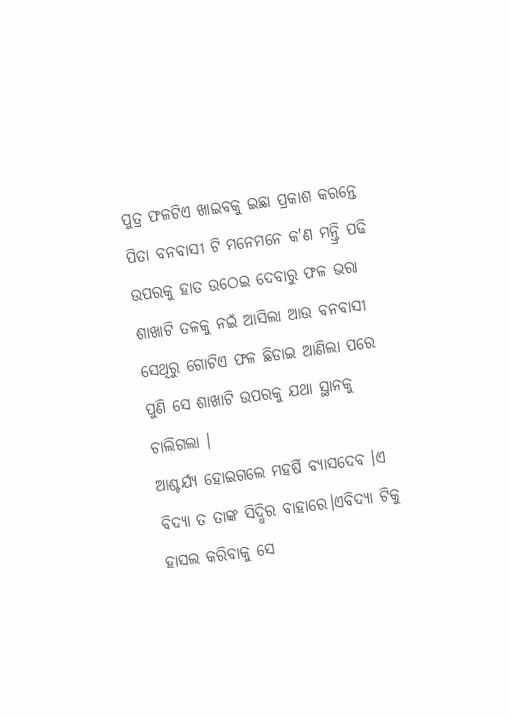ପୁତ୍ର ଫଳଟିଏ ଖାଇବକୁ ଇଛା ପ୍ରକାଶ କରନ୍ତେ ପିତା ବନବାସୀ ଟି ମନେମନେ କ'ଣ ମନ୍ତ୍ରି ପଢି ଉପରକୁ ହାତ ଉଠେଇ ଦେବାରୁ ଫଳ ଭରା ଶାଖାଟି ତଳକୁ ନଇଁ ଆସିଲା ଆଉ ବନବାସୀ ସେଥିରୁ ଗୋଟିଏ ଫଳ ଛିଡାଇ ଆଣିଲା ପରେ ପୁଣି ସେ ଶାଖାଟି ଉପରକୁ ଯଥା ସ୍ଥାନକୁ ଚାଲିଗଲା ।
ଆଶ୍ଚର୍ଯ୍ୟ ହୋଇଗଲେ ମହର୍ଷି ବ୍ୟାସଦେବ ।ଏ ବିଦ୍ୟା ତ ତାଙ୍କ ସିଦ୍ଧିର ବାହାରେ।ଏବିଦ୍ୟା ଟିକୁ ହାସଲ କରିବାକୁ ସେ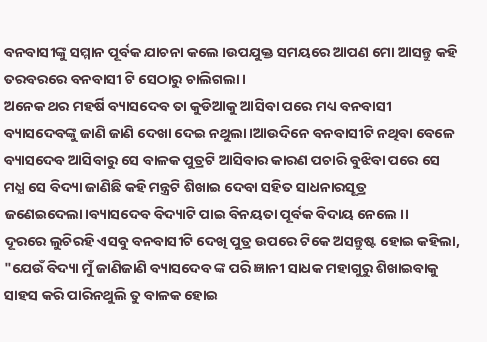ବନବାସୀଙ୍କୁ ସମ୍ମାନ ପୂର୍ବକ ଯାଚନା କଲେ ।ଉପଯୁକ୍ତ ସମୟରେ ଆପଣ ମୋ ଆସନ୍ତୁ କହି ତରବରରେ ବନବାସୀ ଟି ସେଠାରୁ ଚାଲିଗଲା।
ଅନେକ ଥର ମହର୍ଷି ବ୍ୟାସଦେବ ତା କୁଡିଆକୁ ଆସିବା ପରେ ମଧ୍ୟ ବନବାସୀ ବ୍ୟାସଦେବଙ୍କୁ ଜାଣି ଜାଣି ଦେଖା ଦେଇ ନଥୁଲା।ଆଉଦିନେ ବନବାସୀଟି ନଥିବା ବେଳେ ବ୍ୟାସଦେବ ଆସିବାରୁ ସେ ବାଳକ ପୁତ୍ରଟି ଆସିବାର କାରଣ ପଚାରି ବୁଝିବା ପରେ ସେ ମଧ୍ଯ ସେ ବିଦ୍ୟା ଜାଣିଛି କହି ମନ୍ତ୍ରଟି ଶିଖାଇ ଦେବା ସହିତ ସାଧନାରସୂତ୍ର ଜଣେଇଦେଲା।ବ୍ୟାସଦେବ ବିଦ୍ୟାଟି ପାଇ ବିନୟତା ପୂର୍ବକ ବିଦାୟ ନେଲେ ।।
ଦୂରରେ ଲୁଚିରହି ଏସବୁ ବନବାସୀଟି ଦେଖି ପୁତ୍ର ଉପରେ ଟିକେ ଅସନ୍ତୁଷ୍ଟ ହୋଇ କହିଲା, "ଯେଉଁ ବିଦ୍ୟା ମୁଁ ଜାଣିଜାଣି ବ୍ୟାସଦେବ ଙ୍କ ପରି ଜ୍ଞାନୀ ସାଧକ ମହାଗୁରୁ ଶିଖାଇବାକୁ ସାହସ କରି ପାରିନଥୁଲି ତୁ ବାଳକ ହୋଇ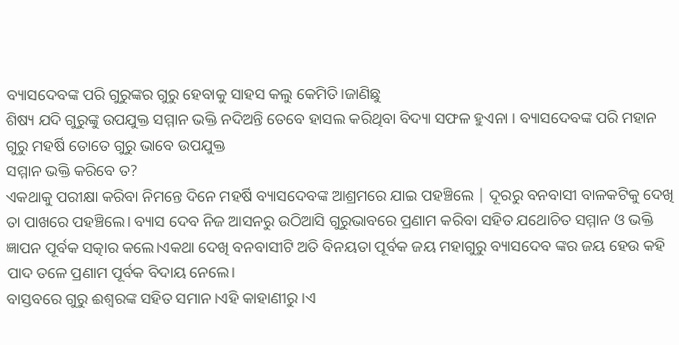ବ୍ୟାସଦେବଙ୍କ ପରି ଗୁରୁଙ୍କର ଗୁରୁ ହେବାକୁ ସାହସ କଲୁ କେମିତି।ଜାଣିଛୁ
ଶିଷ୍ୟ ଯଦି ଗୁରୁଙ୍କୁ ଉପଯୁକ୍ତ ସମ୍ମାନ ଭକ୍ତି ନଦିଅନ୍ତି ତେବେ ହାସଲ କରିଥିବା ବିଦ୍ୟା ସଫଳ ହୁଏନା । ବ୍ୟାସଦେବଙ୍କ ପରି ମହାନ ଗୁରୁ ମହର୍ଷି ତୋତେ ଗୁରୁ ଭାବେ ଉପଯୁକ୍ତ
ସମ୍ମାନ ଭକ୍ତି କରିବେ ତ?
ଏକଥାକୁ ପରୀକ୍ଷା କରିବା ନିମନ୍ତେ ଦିନେ ମହର୍ଷି ବ୍ୟାସଦେବଙ୍କ ଆଶ୍ରମରେ ଯାଇ ପହଞ୍ଚିଲେ | ଦୂରରୁ ବନବାସୀ ବାଳକଟିକୁ ଦେଖି ତା ପାଖରେ ପହଞ୍ଚିଲେ। ବ୍ୟାସ ଦେବ ନିଜ ଆସନରୁ ଉଠିଆସି ଗୁରୁଭାବରେ ପ୍ରଣାମ କରିବା ସହିତ ଯଥୋଚିତ ସମ୍ମାନ ଓ ଭକ୍ତି ଜ୍ଞାପନ ପୂର୍ବକ ସତ୍କାର କଲେ।ଏକଥା ଦେଖି ବନବାସୀଟି ଅତି ବିନୟତା ପୂର୍ବକ ଜୟ ମହାଗୁରୁ ବ୍ୟାସଦେବ ଙ୍କର ଜୟ ହେଉ କହି ପାଦ ତଳେ ପ୍ରଣାମ ପୂର୍ବକ ବିଦାୟ ନେଲେ।
ବାସ୍ତବରେ ଗୁରୁ ଈଶ୍ବରଙ୍କ ସହିତ ସମାନ।ଏହି କାହାଣୀରୁ ।ଏ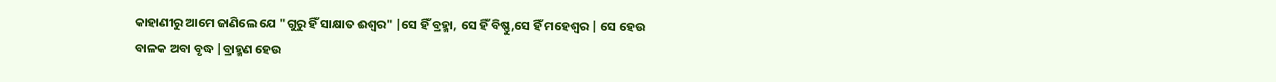କାହାଣୀରୁ ଆମେ ଜାଣିଲେ ଯେ "ଗୁରୁ ହିଁ ସାକ୍ଷାତ ଈଶ୍ବର" |ସେ ହିଁ ବ୍ରହ୍ମା, ସେ ହିଁ ବିଷ୍ଣୁ,ସେ ହିଁ ମହେଶ୍ବର | ସେ ହେଉ ବାଳକ ଅବା ବୃଦ୍ଧ |ବ୍ରାହ୍ମଣ ହେଉ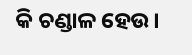କି ଚଣ୍ଡାଳ ହେଉ।